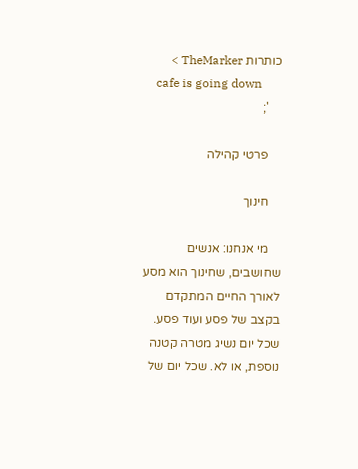כותרות TheMarker >
    cafe is going down
    ';

    פרטי קהילה

    חינוך

    מי אנחנו: אנשים שחושבים, שחינוך הוא מסע לאורך החיים המתקדם בקצב של פסע ועוד פסע. שכל יום נשיג מטרה קטנה נוספת, או לא. שכל יום של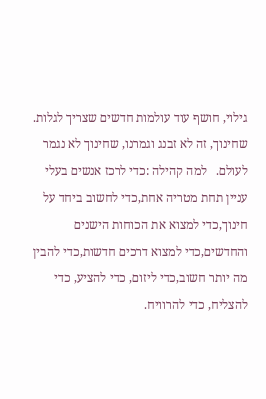גילוי, חושף עוד עולמות חדשים שצריך לגלות. שחינוך, זה לא זבנג וגמרנו, שחינוך לא נגמר לעולם.   למה קהילה :כדי לרכז אנשים בעלי עניין תחת מטריה אחת,כדי לחשוב ביחד על חינוך,כדי למצוא את הכוחות הישנים והחדשים,כדי למצוא דרכים חדשות,כדי להבין מה יותר חשוב,כדי ליזום, כדי להציע, כדי להצליח, כדי להרוויח.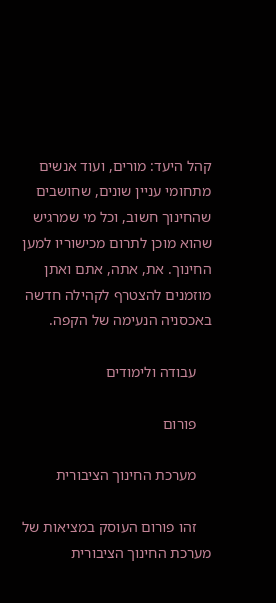קהל היעד: מורים, ועוד אנשים מתחומי עניין שונים, שחושבים שהחינוך חשוב, וכל מי שמרגיש שהוא מוכן לתרום מכישוריו למען החינוך. את, אתה, אתם ואתן מוזמנים להצטרף לקהילה חדשה באכסניה הנעימה של הקפה.

    עבודה ולימודים

    פורום

    מערכת החינוך הציבורית

    זהו פורום העוסק במציאות של מערכת החינוך הציבורית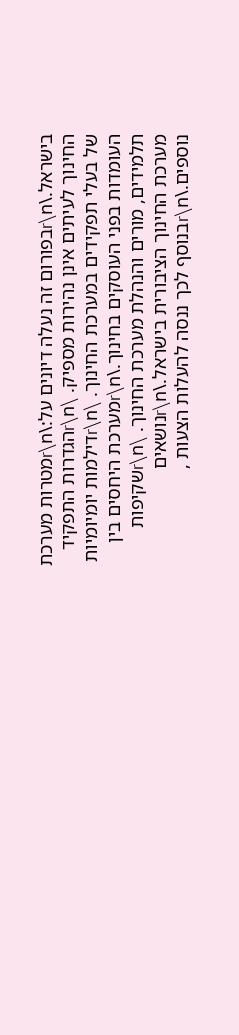בישראל.\r\nבפורום זה נעלה דיונים על:\r\nמטרות מערכת החינוך לעיתים אינן נהירות מספיק. \r\nהגדרות התפקיד של בעלי תפקידים במערכת החינוך. \r\nדילמות יומיומיות העומדות בפני העוסקים בחינוך.\r\nמערכת היחסים בין תלמידים, מורים והנהלת מערכת החינוך. \r\nשקיפות מערכת החינוך הציבורית בישראל.\r\nנושאים נוספים.\r\nבנוסף לכך ננסה להעלות הצעות ,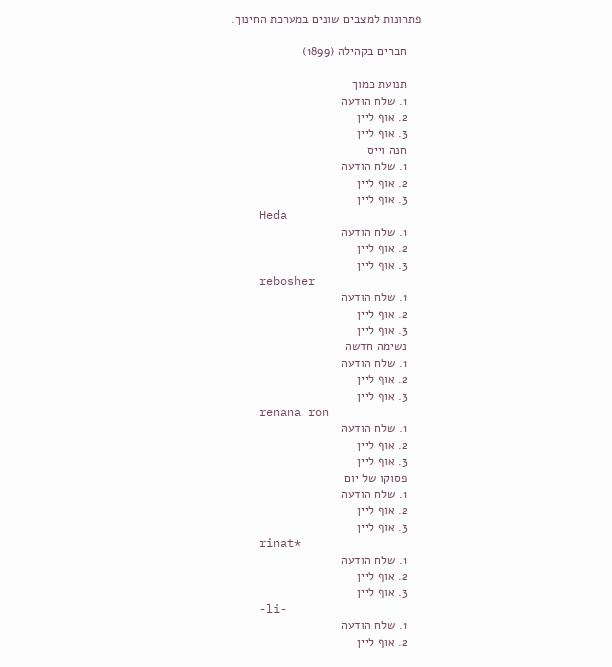פתרונות למצבים שונים במערכת החינוך.

    חברים בקהילה (1899)

    תנועת כמוך
    1. שלח הודעה
    2. אוף ליין
    3. אוף ליין
    חנה וייס
    1. שלח הודעה
    2. אוף ליין
    3. אוף ליין
    Heda
    1. שלח הודעה
    2. אוף ליין
    3. אוף ליין
    rebosher
    1. שלח הודעה
    2. אוף ליין
    3. אוף ליין
    נשימה חדשה
    1. שלח הודעה
    2. אוף ליין
    3. אוף ליין
    renana ron
    1. שלח הודעה
    2. אוף ליין
    3. אוף ליין
    פסוקו של יום
    1. שלח הודעה
    2. אוף ליין
    3. אוף ליין
    rinat*
    1. שלח הודעה
    2. אוף ליין
    3. אוף ליין
    -li-
    1. שלח הודעה
    2. אוף ליין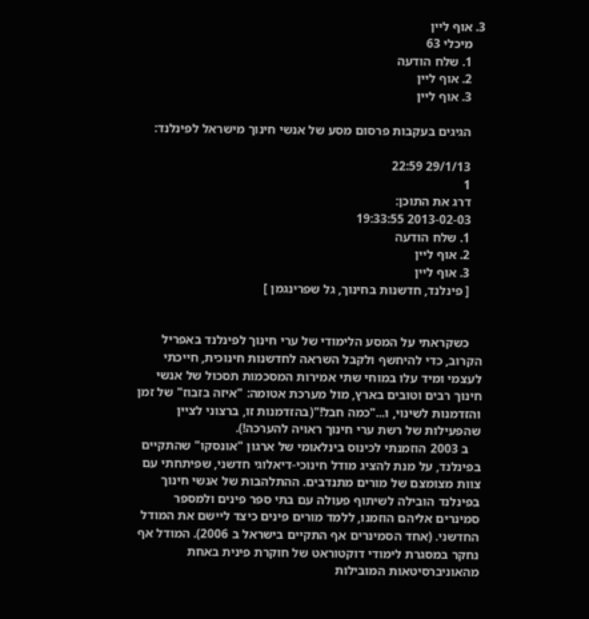3. אוף ליין
    מיכלי 63
    1. שלח הודעה
    2. אוף ליין
    3. אוף ליין

    הגיגים בעקבות פרסום מסע של אנשי חינוך מישראל לפינלנד:

    29/1/13 22:59
    1
    דרג את התוכן:
    2013-02-03 19:33:55
    1. שלח הודעה
    2. אוף ליין
    3. אוף ליין
    [ פינלנד, חדשנות בחינוך, גל שפרינגמן ]


    כשקראתי על המסע הלימודי של ערי חינוך לפינלנד באפריל הקרוב, כדי להיחשף ולקבל השראה לחדשנות חינוכית, חייכתי לעצמי ומיד עלו במוחי שתי אמירות המסכמות תסכול של אנשי חינוך רבים וטובים בארץ, מול מערכת אטומה: "איזה בזבוז" של זמן והזדמנות לשינוי, ו..."כמה חבל!"(בהזדמנות זו, ברצוני לציין שהפעילות של רשת ערי חינוך ראויה להערכה!).
    ב 2003 הוזמנתי לכינוס בינלאומי של ארגון "אונסקו" שהתקיים בפינלנד, על מנת להציג מודל חינוכי-דיאלוגי חדשני, שפיתחתי עם צוות מצומצם של מורים מתנדבים. ההתלהבות של אנשי חינוך בפינלנד הובילה לשיתוף פעולה עם בתי ספר פינים ולמספר סמינרים אליהם הוזמנו, ללמד מורים פינים כיצד ליישם את המודל החדשני. (אחד הסמינרים אף התקיים בישראל ב 2006). המודל אף נחקר במסגרת לימודי דוקטוראט של חוקרת פינית באחת מהאוניברסיטאות המובילות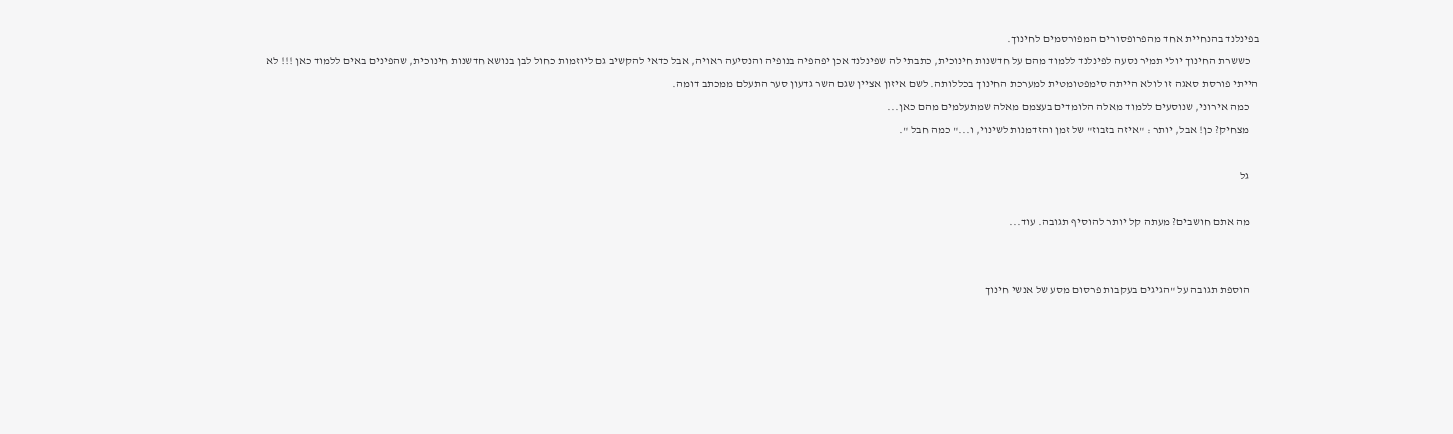בפינלנד בהנחיית אחד מהפרופסורים המפורסמים לחינוך.
    כששרת החינוך יולי תמיר נסעה לפינלנד ללמוד מהם על חדשנות חינוכית, כתבתי לה שפינלנד אכן יפהפיה בנופיה והנסיעה ראויה, אבל כדאי להקשיב גם ליוזמות כחול לבן בנושא חדשנות חינוכית, שהפינים באים ללמוד כאן !!! לא הייתי פורסת סאגה זו לולא הייתה סימפטומטית למערכת החינוך בכללותה. לשם איזון אציין שגם השר גדעון סער התעלם ממכתב דומה.
    כמה אירוני, שנוסעים ללמוד מאלה הלומדים בעצמם מאלה שמתעלמים מהם כאן...
    מצחיק? כן! אבל, יותר : "איזה בזבוז" של זמן והזדמנות לשינוי, ו..." כמה חבל ".

    גל

    מה אתם חושבים? מעתה קל יותר להוסיף תגובה. עוד...


    הוספת תגובה על "הגיגים בעקבות פרסום מסע של אנשי חינוך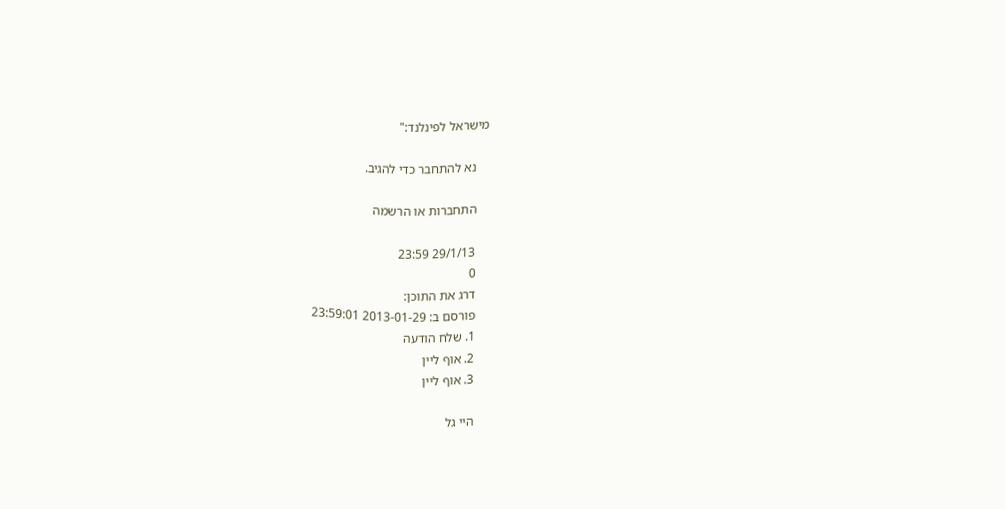מישראל לפינלנד:"

    נא להתחבר כדי להגיב.

    התחברות או הרשמה

    29/1/13 23:59
    0
    דרג את התוכן:
    פורסם ב: 2013-01-29 23:59:01
    1. שלח הודעה
    2. אוף ליין
    3. אוף ליין

    היי גל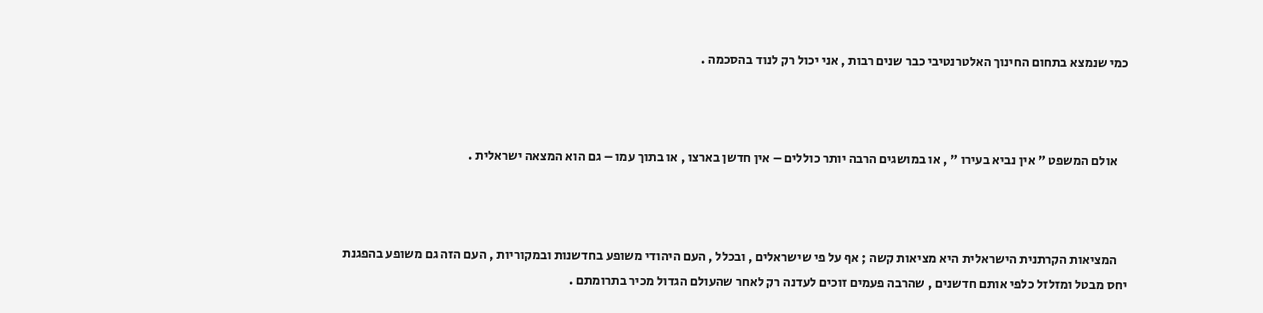כמי שנמצא בתחום החינוך האלטרנטיבי כבר שנים רבות , אני יכול רק לנוד בהסכמה .



    אולם המשפט " אין נביא בעירו " , או במושגים הרבה יותר כוללים – אין חדשן בארצו , או בתוך עמו – גם הוא המצאה ישראלית .



    המציאות הקרתנית הישראלית היא מציאות קשה ; אף על פי שישראלים , ובכלל , העם היהודי משופע בחדשנות ובמקוריות , העם הזה גם משופע בהפגנת יחס מבטל ומזלזל כלפי אותם חדשנים , שהרבה פעמים זוכים לעדנה רק לאחר שהעולם הגדול מכיר בתרומתם .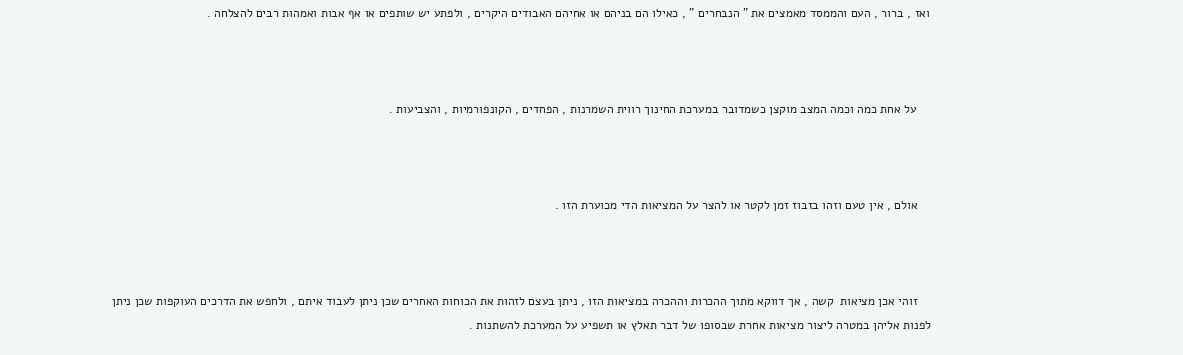ואז , ברור , העם והממסד מאמצים את " הנבחרים " , כאילו הם בניהם או אחיהם האבודים היקרים , ולפתע יש שותפים או אף אבות ואמהות רבים להצלחה .



    על אחת כמה וכמה המצב מוקצן כשמדובר במערכת החינוך רווית השמרנות , הפחדים , הקונפורמיות , והצביעות .



    אולם , אין טעם וזהו בזבוז זמן לקטר או להצר על המציאות הדי מכוערת הזו .



    זוהי אכן מציאות  קשה , אך דווקא מתוך ההכרות וההכרה במציאות הזו , ניתן בעצם לזהות את הכוחות האחרים שכן ניתן לעבוד איתם , ולחפש את הדרכים העוקפות שכן ניתן לפנות אליהן במטרה ליצור מציאות אחרת שבסופו של דבר תאלץ או תשפיע על המערכת להשתנות .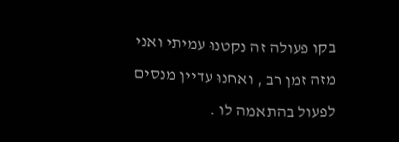בקו פעולה זה נקטנוּ עמיתי ואני מזה זמן רב , ואחנוּ עדיין מנסים לפעול בהתאמה לו .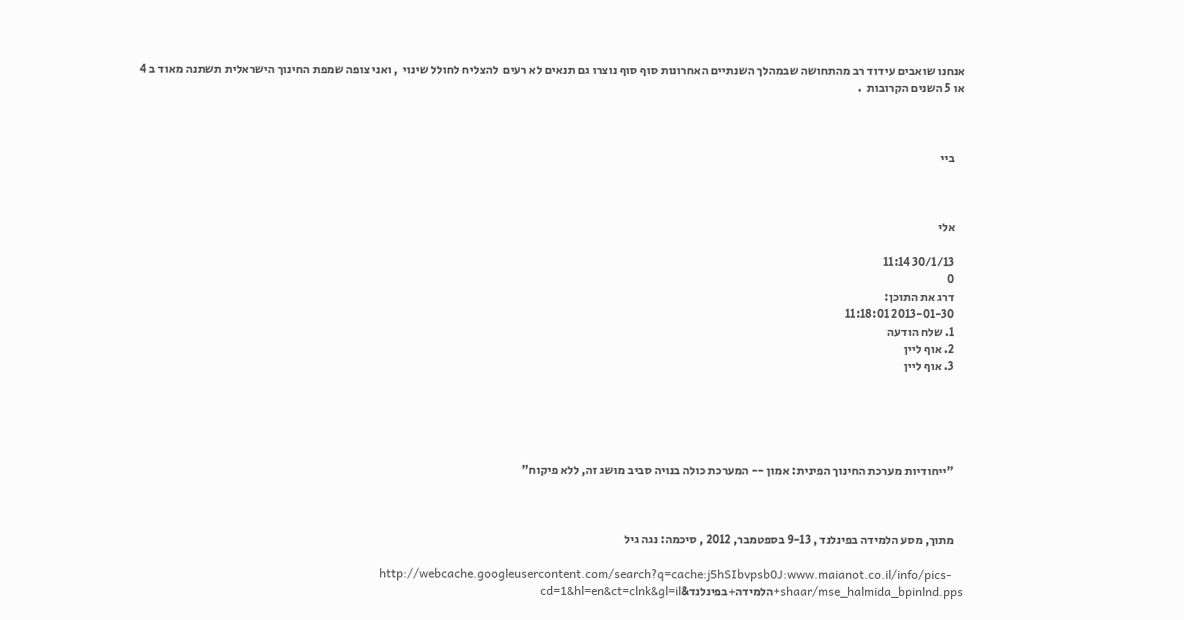אנחנו שואבים עידוד רב מהתחושה שבמהלך השנתיים האחרונות סוף סוף נוצרו גם תנאים לא רעים  להצליח לחולל שינוי  , ואני צופה שמפת החינוך הישראלית תשתנה מאוד ב 4 או 5 השנים הקרובות  .



    ביי



    אלי

    30/1/13 11:14
    0
    דרג את התוכן:
    2013-01-30 11:18:01
    1. שלח הודעה
    2. אוף ליין
    3. אוף ליין





    "ייחודיות מערכת החינוך הפינית: אמון -- המערכת כולה בנויה סביב מושג זה, ללא פיקוח"



    מתוך, מסע הלמידה בפינלנד , 9-13 בספטמבר, 2012 , סיכמה: נגה גיל

    http://webcache.googleusercontent.com/search?q=cache:j5hSIbvpsb0J:www.maianot.co.il/info/pics-shaar/mse_halmida_bpinlnd.pps+הלמידה+בפינלנד&cd=1&hl=en&ct=clnk&gl=il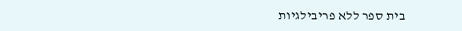בית ספר ללא פריבילגיות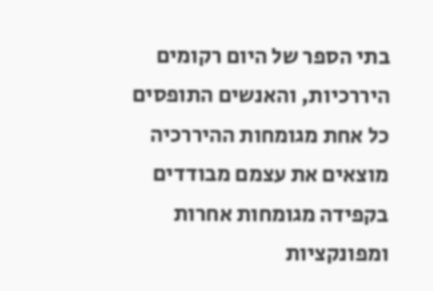בתי הספר של היום רקומים היררכיות, והאנשים התופסים כל אחת מגומחות ההיררכיה מוצאים את עצמם מבודדים בקפידה מגומחות אחרות ומפונקציות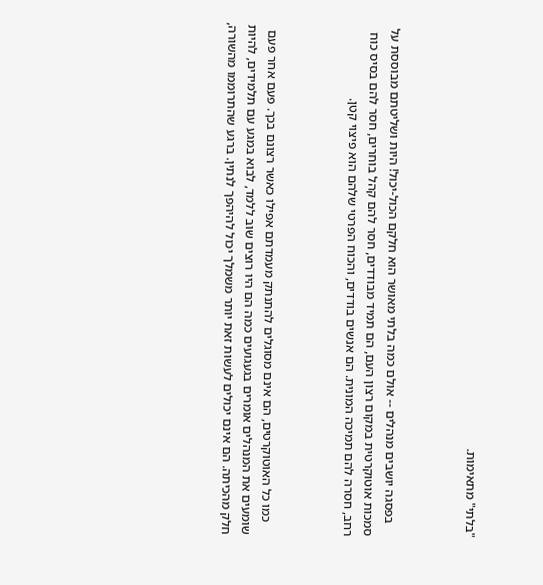"בלתי" מתאימות.



    בפסגה יושבים מנהלים -- אולם כמה בלתי מאושר הוא חלקם הכול-יכול! היות ושליטתם מבוססת על סמכות אוטוקרטית במקום רצון העם, הם תמיד מבודדים, חסר להם קהל בוחרים, חסר להם בסיס כוח רחב, חסרה להם תמיכה המונית. הם אנשים בודדים, והכוח הפרטי שלהם הוא פיצוי קטן.



    כמו כל האוטוקרטים, הם אינם מסוגלים להתנתק מעמדתם אפילו כאשר רצונם בכך. פעם אחר פעם שומעים את המנהלים אומרים בגעגועים כמה הם היו רוצים שוב ללמד, לבוא במגע עם תלמידים, להיות חלק מהכיתה. הם אינם יכולים לעשות זאת יותר משמלך יכול להיהפך לנתין. ברגע שהתרוממו מהשורה,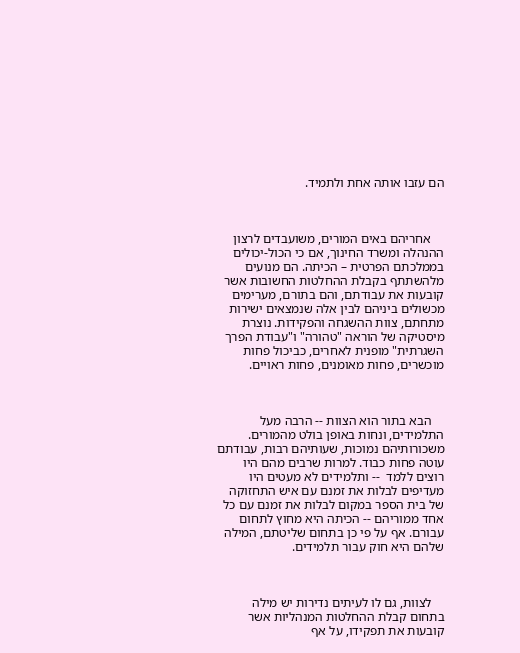הם עזבו אותה אחת ולתמיד.



    אחריהם באים המורים, משועבדים לרצון ההנהלה ומשרד החינוך, אם כי הכול-יכולים בממלכתם הפרטית – הכיתה. הם מנועים מלהשתתף בקבלת ההחלטות החשובות אשר קובעות את עבודתם, והם בתורם, מערימים מכשולים ביניהם לבין אלה שנמצאים ישירות מתחתם, צוות ההשגחה והפקידות. נוצרת מיסטיקה של הוראה "טהורה" ו"עבודת הפרך השגרתית" מופנית לאחרים, כביכול פחות מוכשרים, פחות מאומנים, פחות ראויים.



    הבא בתור הוא הצוות -- הרבה מעל התלמידים, ונחות באופן בולט מהמורים. משכורותיהם נמוכות, שעותיהם רבות, עבודתם עוטה פחות כבוד. למרות שרבים מהם היו רוצים ללמד  -- ותלמידים לא מעטים היו מעדיפים לבלות את זמנם עם איש התחזוקה של בית הספר במקום לבלות את זמנם עם כל אחד ממוריהם -- הכיתה היא מחוץ לתחום עבורם. אף על פי כן בתחום שליטתם, המילה שלהם היא חוק עבור תלמידים.



    לצוות, גם לו לעיתים נדירות יש מילה בתחום קבלת ההחלטות המנהליות אשר קובעות את תפקידו, על אף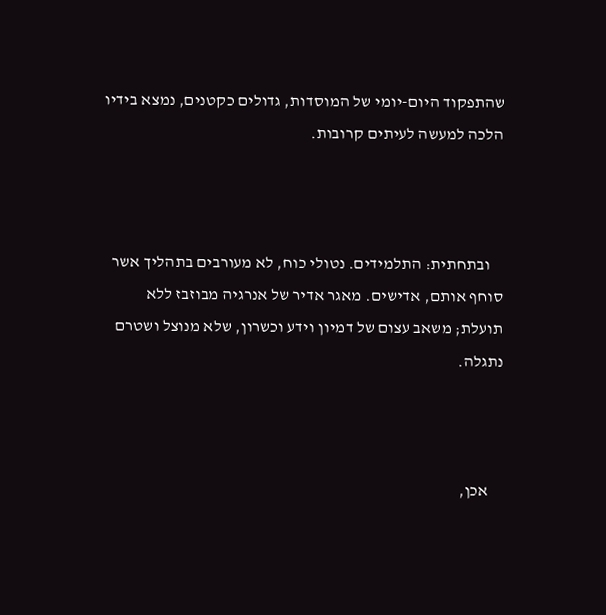שהתפקוד היום-יומי של המוסדות, גדולים כקטנים, נמצא בידיו הלכה למעשה לעיתים קרובות.



    ובתחתית: התלמידים. נטולי כוח, לא מעורבים בתהליך אשר סוחף אותם, אדישים. מאגר אדיר של אנרגיה מבוזבז ללא תועלת; משאב עצום של דמיון וידע וכשרון, שלא מנוצל ושטרם נתגלה.



    אכן,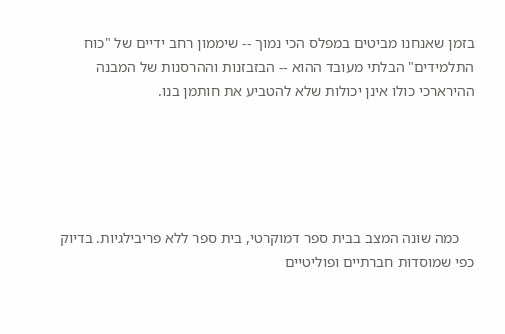בזמן שאנחנו מביטים במפלס הכי נמוך -- שיממון רחב ידיים של "כוח התלמידים" הבלתי מעובד ההוא -- הבזבזנות וההרסנות של המבנה ההירארכי כולו אינן יכולות שלא להטביע את חותמן בנו.





    כמה שונה המצב בבית ספר דמוקרטי, בית ספר ללא פריבילגיות. בדיוק כפי שמוסדות חברתיים ופוליטיים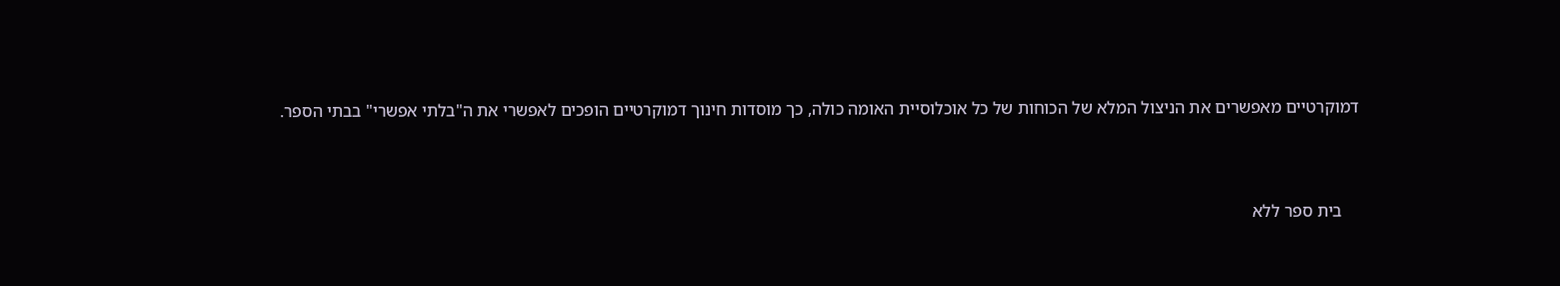דמוקרטיים מאפשרים את הניצול המלא של הכוחות של כל אוכלוסיית האומה כולה, כך מוסדות חינוך דמוקרטיים הופכים לאפשרי את ה"בלתי אפשרי" בבתי הספר.



    בית ספר ללא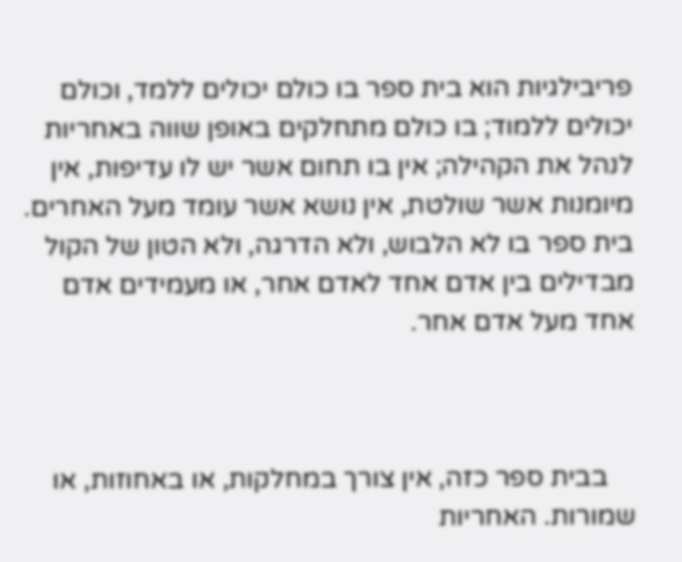פריבילגיות הוא בית ספר בו כולם יכולים ללמד, וכולם יכולים ללמוד; בו כולם מתחלקים באופן שווה באחריות לנהל את הקהילה; אין בו תחום אשר יש לו עדיפות, אין מיומנות אשר שולטת, אין נושא אשר עומד מעל האחרים. בית ספר בו לא הלבוש, ולא הדרגה, ולא הטון של הקול מבדילים בין אדם אחד לאדם אחר, או מעמידים אדם אחד מעל אדם אחר.



    בבית ספר כזה, אין צורך במחלקות, או באחוזות, או שמורות. האחריות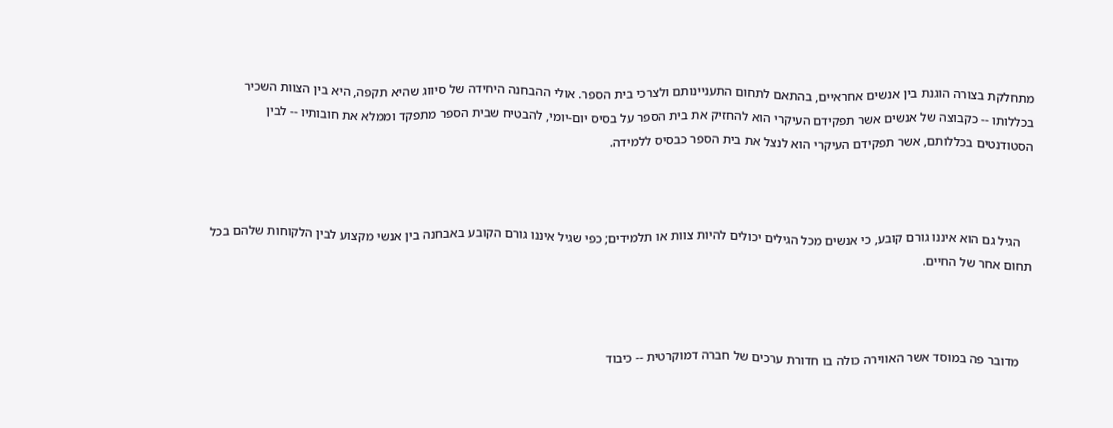מתחלקת בצורה הוגנת בין אנשים אחראיים, בהתאם לתחום התעניינותם ולצרכי בית הספר. אולי ההבחנה היחידה של סיווג שהיא תקפה, היא בין הצוות השכיר בכללותו -- כקבוצה של אנשים אשר תפקידם העיקרי הוא להחזיק את בית הספר על בסיס יום-יומי, להבטיח שבית הספר מתפקד וממלא את חובותיו -- לבין הסטודנטים בכללותם, אשר תפקידם העיקרי הוא לנצל את בית הספר כבסיס ללמידה.



    הגיל גם הוא איננו גורם קובע, כי אנשים מכל הגילים יכולים להיות צוות או תלמידים; כפי שגיל איננו גורם הקובע באבחנה בין אנשי מקצוע לבין הלקוחות שלהם בכל תחום אחר של החיים.



    מדובר פה במוסד אשר האווירה כולה בו חדורת ערכים של חברה דמוקרטית -- כיבוד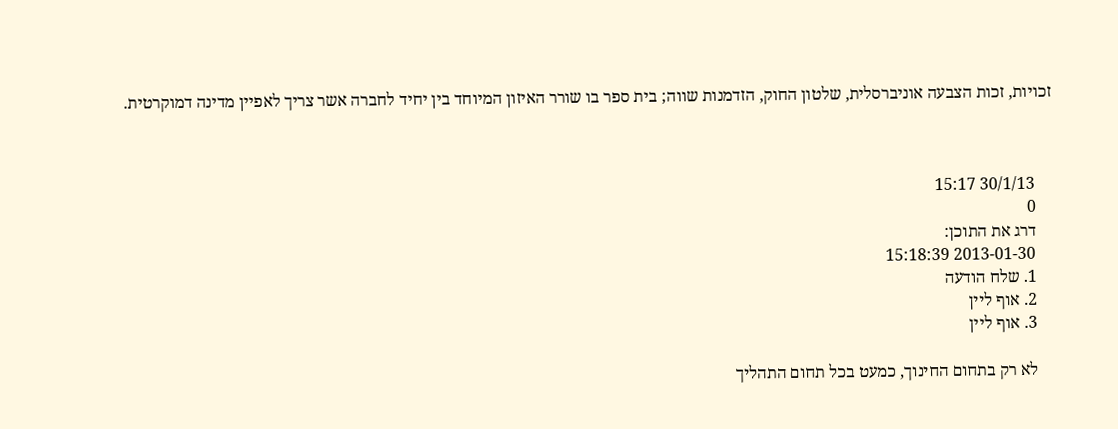זכויות, זכות הצבעה אוניברסלית, שלטון החוק, הזדמנות שווה; בית ספר בו שורר האיזון המיוחד בין יחיד לחברה אשר צריך לאפיין מדינה דמוקרטית.



    30/1/13 15:17
    0
    דרג את התוכן:
    2013-01-30 15:18:39
    1. שלח הודעה
    2. אוף ליין
    3. אוף ליין

    לא רק בתחום החינוך, כמעט בכל תחום התהליך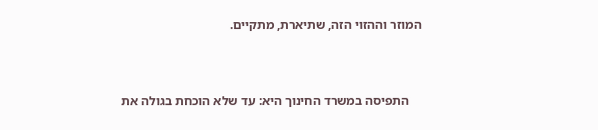המוזר וההזוי הזה, שתיארת, מתקיים.



    התפיסה במשרד החינוך היא: עד שלא הוכחת בגולה את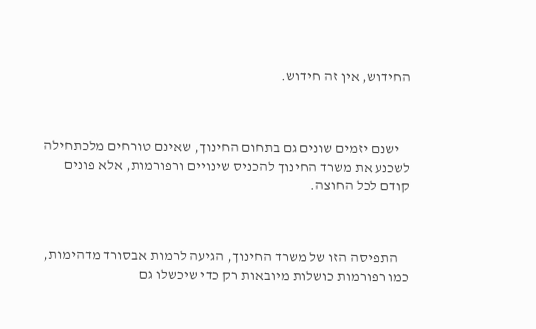החידוש, אין זה חידוש.



    ישנם יזמים שונים גם בתחום החינוך, שאינם טורחים מלכתחילה לשכנע את משרד החינוך להכניס שינויים ורפורמות, אלא פונים קודם לכל החוצה.



    התפיסה הזו של משרד החינוך, הגיעה לרמות אבסורד מדהימות, כמו רפורמות כושלות מיובאות רק כדי שיכשלו גם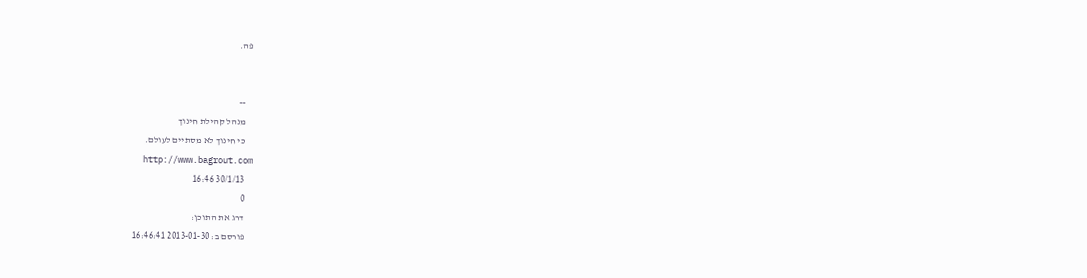פה.


    --
    מנהל קהילת חינוך
    כי חינוך לא מסתיים לעולם.
    http://www.bagrout.com
    30/1/13 16:46
    0
    דרג את התוכן:
    פורסם ב: 2013-01-30 16:46:41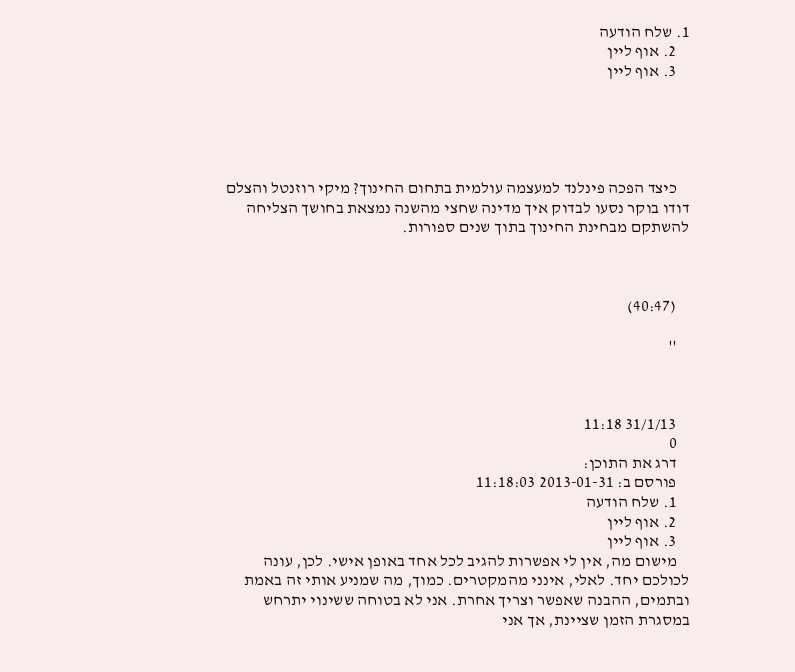1. שלח הודעה
    2. אוף ליין
    3. אוף ליין





    כיצד הפכה פינלנד למעצמה עולמית בתחום החינוך? מיקי רוזנטל והצלם דודו בוקר נסעו לבדוק איך מדינה שחצי מהשנה נמצאת בחושך הצליחה להשתקם מבחינת החינוך בתוך שנים ספורות.



    (40:47)

    ''



    31/1/13 11:18
    0
    דרג את התוכן:
    פורסם ב: 2013-01-31 11:18:03
    1. שלח הודעה
    2. אוף ליין
    3. אוף ליין
    מישום מה, אין לי אפשרות להגיב לכל אחד באופן אישי. לכן, עונה לכולכם יחד. לאלי, אינני מהמקטרים. כמוך, מה שמניע אותי זה באמת ובתמים, ההבנה שאפשר וצריך אחרת. אני לא בטוחה ששינוי יתרחש במסגרת הזמן שציינת, אך אני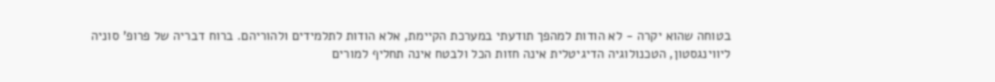בטוחה שהוא יקרה - לא הודות למהפך תודעתי במערכת הקיימת, אלא הודות לתלמידים ולהוריהם. ברוח דבריה של פרופ' סוניה ליווינגסטון, הטכנולוגיה הדיגיטלית אינה חזות הכל ולבטח אינה תחליף למורים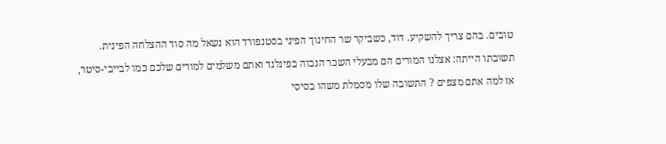טובים. בהם צריך להשקיע. דוד, כשביקר שר החינוך הפיני בסטנפורד הוא נשאל מה סוד ההצלחה הפינית. תשובתו הייתה: אצלנו המורים הם מבעלי השכר הגבוה בפינלנד ואתם משלמים למורים שלכם כמו לבייבי-סיטר, אז למה אתם מצפים ? התשובה שלו מסמלת משהו בסיסי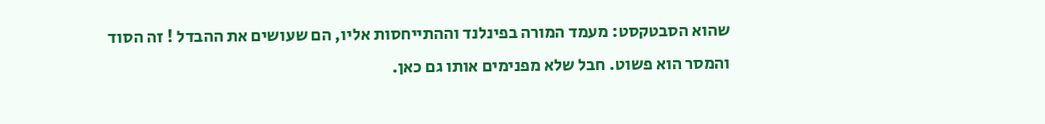שהוא הסבטקסט: מעמד המורה בפינלנד וההתייחסות אליו, הם שעושים את ההבדל ! זה הסוד והמסר הוא פשוט. חבל שלא מפנימים אותו גם כאן.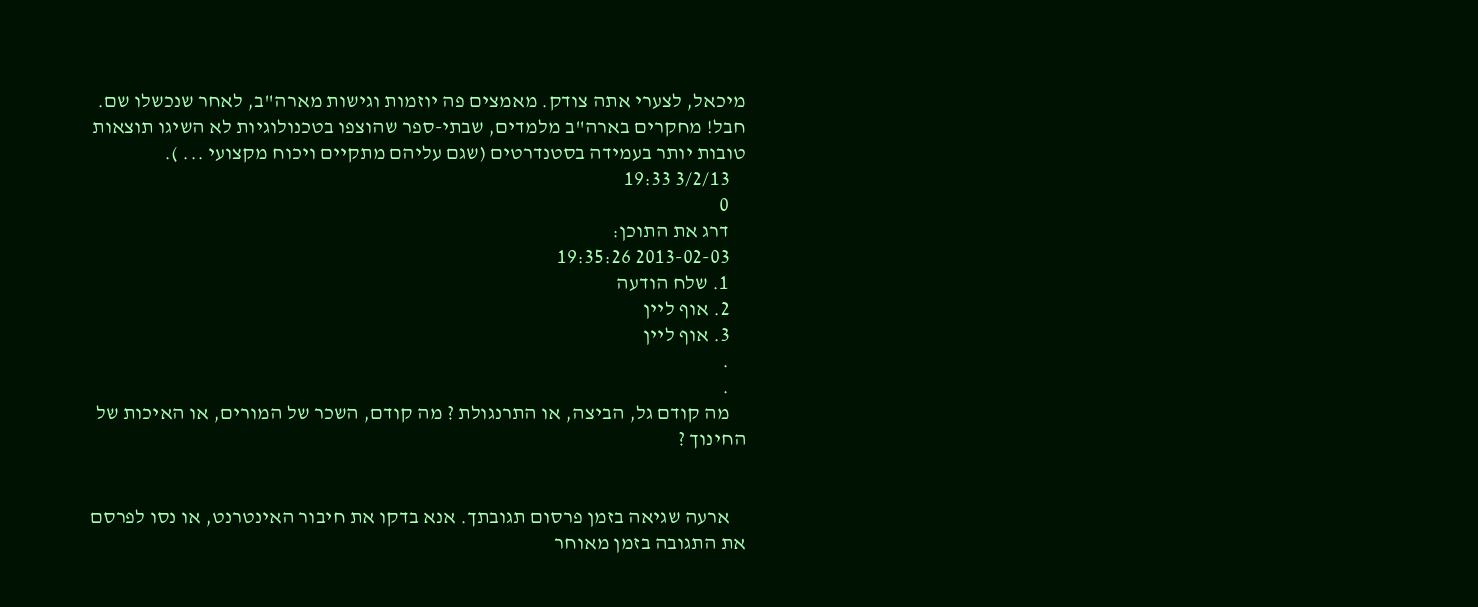מיכאל, לצערי אתה צודק. מאמצים פה יוזמות וגישות מארה"ב, לאחר שנכשלו שם. חבל! מחקרים בארה"ב מלמדים, שבתי-ספר שהוצפו בטכנולוגיות לא השיגו תוצאות טובות יותר בעמידה בסטנדרטים (שגם עליהם מתקיים ויכוח מקצועי ... ).
    3/2/13 19:33
    0
    דרג את התוכן:
    2013-02-03 19:35:26
    1. שלח הודעה
    2. אוף ליין
    3. אוף ליין
    .
    .
    מה קודם גל, הביצה, או התרנגולת ? מה קודם, השכר של המורים, או האיכות של החינוך ?


    ארעה שגיאה בזמן פרסום תגובתך. אנא בדקו את חיבור האינטרנט, או נסו לפרסם את התגובה בזמן מאוחר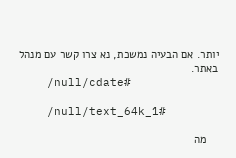יותר. אם הבעיה נמשכת, נא צרו קשר עם מנהל באתר.
    /null/cdate#

    /null/text_64k_1#

    מה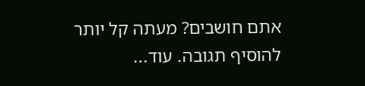אתם חושבים? מעתה קל יותר להוסיף תגובה. עוד...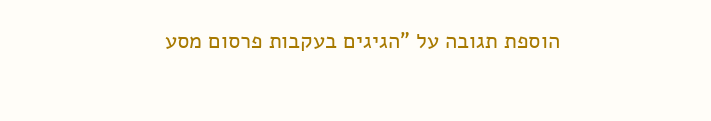הוספת תגובה על "הגיגים בעקבות פרסום מסע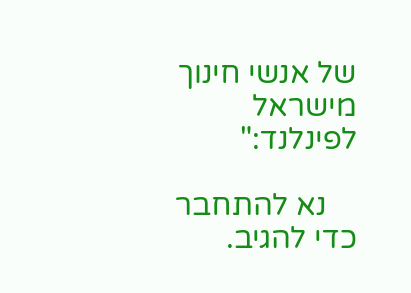של אנשי חינוך מישראל לפינלנד:"

    נא להתחבר כדי להגיב.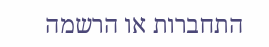התחברות או הרשמה